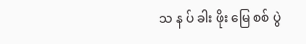သ န ပ် ခါး ဖိုး မြေ စစ် ပွဲ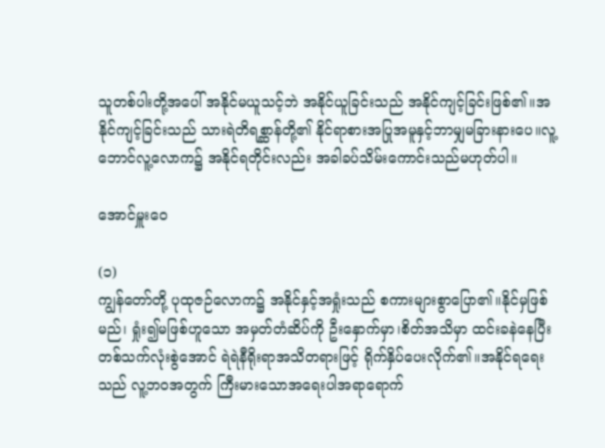သူတစ်ပါးတို့အပေါ် အနိုင်မယူသင့်ဘဲ အနိုင်ယူခြင်းသည် အနိုင်ကျင့်ခြင်းဖြစ်၏။အနိုင်ကျင့်ခြင်းသည် သားရဲတိရစ္ဆာန်တို့၏ နိုင်ရာစားအပြုအမူနှင့်ဘာမျှမခြားနားပေ။လူ့ဘောင်လူ့လောက၌ အနိုင်ရတိုင်းလည်း အခါခပ်သိမ်းကောင်းသည်မဟုတ်ပါ။

အောင်မှူးဝေ

(၁)
ကျွန်တော်တို့ ပုထုဇဉ်လောက၌ အနိုင်နှင့်အရှုံးသည် စကားများစွာပြော၏။နိုင်မှဖြစ်မည်၊ ရှုံး၍မဖြစ်ဟူသော အမှတ်တံဆိပ်ကို ဦးနှောက်မှာ၊စိတ်အသိမှာ ထင်းခနဲနေပြီးတစ်သက်လုံးစွဲအောင် ရဲရဲနီရိုးရာအသိတရားဖြင့် ရိုက်နှိပ်ပေးလိုက်၏။အနိုင်ရရေးသည် လူ့ဘဝအတွက် ကြီးမားသောအရေးပါအရာရောက်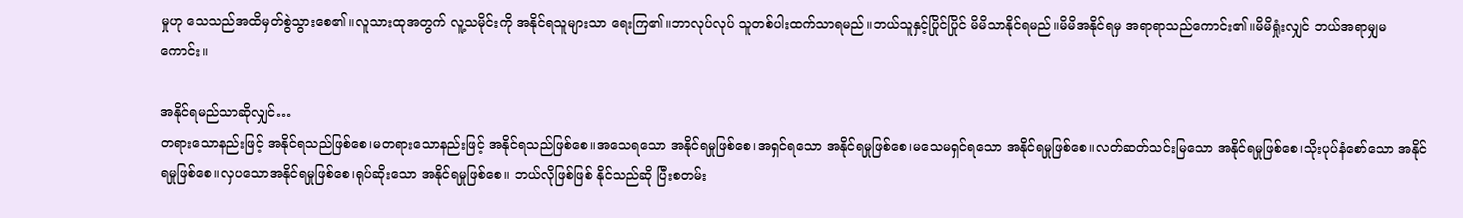မှုဟု သေသည်အထိမှတ်စွဲသွားစေ၏။လူသားထုအတွက် လူ့သမိုင်းကို အနိုင်ရသူများသာ ရေးကြ၏။ဘာလုပ်လုပ် သူတစ်ပါးထက်သာရမည်။ဘယ်သူနှင့်ပြိုင်ပြိုင် မိမိသာနိုင်ရမည်။မိမိအနိုင်ရမှ အရာရာသည်ကောင်း၏။မိမိရှုံးလျှင် ဘယ်အရာမျှမကောင်း။

အနိုင်ရမည်သာဆိုလျှင်…
တရားသောနည်းဖြင့် အနိုင်ရသည်ဖြစ်စေ၊မတရားသောနည်းဖြင့် အနိုင်ရသည်ဖြစ်စေ။အသေရသော အနိုင်ရမှုဖြစ်စေ၊အရှင်ရသော အနိုင်ရမှုဖြစ်စေ၊မသေမရှင်ရသော အနိုင်ရမှုဖြစ်စေ။လတ်ဆတ်သင်းမြသော အနိုင်ရမှုဖြစ်စေ၊သိုးပုပ်နံစော်သော အနိုင်ရမှုဖြစ်စေ။လှပသောအနိုင်ရမှုဖြစ်စေ၊ရုပ်ဆိုးသော အနိုင်ရမှုဖြစ်စေ။ ဘယ်လိုဖြစ်ဖြစ် နိုင်သည်ဆို ပြီးစတမ်း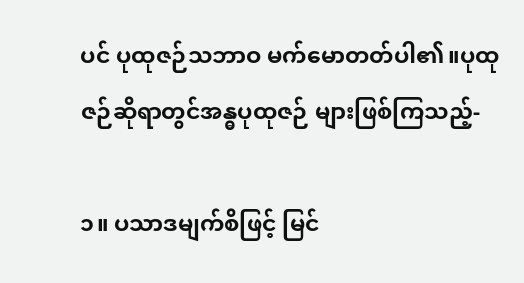ပင် ပုထုဇဉ်သဘာဝ မက်မောတတ်ပါ၏။ပုထုဇဉ်ဆိုရာတွင်အန္ဓပုထုဇဉ် များဖြစ်ကြသည့်-

၁။ ပသာဒမျက်စိဖြင့် မြင်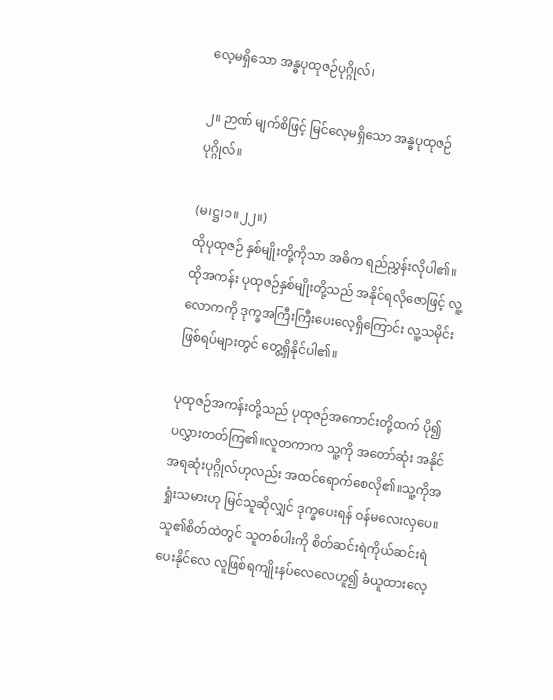လေ့မရှိသော အန္ဓပုထုဇဉ်ပုဂ္ဂိုလ်၊

၂။ ဉာဏ် မျက်စိဖြင့် မြင်လေ့မရှိသော အန္ဓပုထုဇဉ်ပုဂ္ဂိုလ်။

(မ၊ဋ္ဌ၊၁။၂၂။)
ထိုပုထုဇဉ် နှစ်မျိုးတို့ကိုသာ အဓိက ရည်ညွှန်းလိုပါ၏။ထိုအကန်း ပုထုဇဉ်နှစ်မျိုးတို့သည် အနိုင်ရလိုဇောဖြင့် လူ့လောကကို ဒုက္ခအကြီးကြီးပေးလေ့ရှိကြောင်း လူ့သမိုင်းဖြစ်ရပ်များတွင် တွေ့ရှိနိုင်ပါ၏။

ပုထုဇဉ်အကန်းတို့သည် ပုထုဇဉ်အကောင်းတို့ထက် ပို၍ ပလွှားတတ်ကြ၏။လူတကာက သူ့ကို အတော်ဆုံး အနိုင်အရဆုံးပုဂ္ဂိုလ်ဟုလည်း အထင်ရောက်စေလို၏။သူ့ကိုအရှုံးသမားဟု မြင်သူဆိုလျှင် ဒုက္ခပေးရန် ဝန်မလေးလှပေ။သူ၏စိတ်ထဲတွင် သူတစ်ပါးကို စိတ်ဆင်းရဲကိုယ်ဆင်းရဲပေးနိုင်လေ လူဖြစ်ရကျိုးနပ်လေလေဟူ၍ ခံယူထားလေ့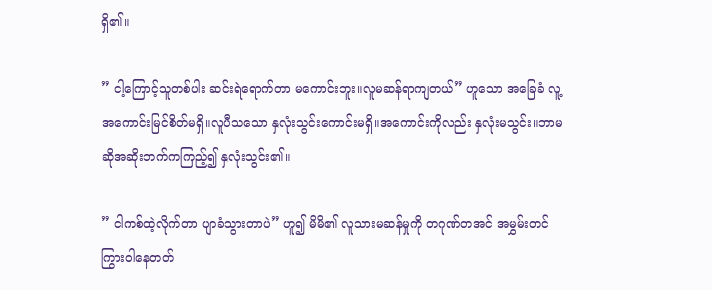ရှိ၏။

” ငါ့ကြောင့်သူတစ်ပါး ဆင်းရဲရောက်တာ မကောင်းဘူး။လူမဆန်ရာကျတယ်” ဟူသော အခြေခံ လူ့အကောင်းမြင်စိတ်မရှိ။လူပီသသော နှလုံးသွင်းကောင်းမရှိ။အကောင်းကိုလည်း နှလုံးမသွင်း။ဘာမဆိုအဆိုးဘက်ကကြည့်၍ နှလုံးသွင်း၏။

” ငါကစ်ထဲ့လိုက်တာ ပျာခံသွားတာပဲ” ဟူ၍ မိမိ၏ လူသားမဆန်မှုကို တဂုဏ်တအင် အမွှမ်းတင်ကြွားဝါနေတတ်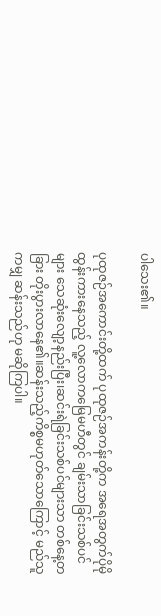ပါသေး၏။

ပုထုဇဉ်အကောင်းတို့ထက် ပုထုဇဉ်အကန်းတို့က အရေအတွက်ပိုမိုထွန်းကားနေသည့် လူ့လောကမြေမဟီတွင် ချမ်းသာခြင်းသစ်ပင်များ သေဆုံးလျော့နည်းပြီး၊ဆင်းရဲခြင်းသစ်ပင်များသာ တစ်နေ့တခြား တိုးပွားလာနေ၏။ဆန်းသည့်ကိစ္စမဟုတ်သောကြောင့် မည်သူကမျှ ဆန်းသည်ဟု မဆိုကြပါ။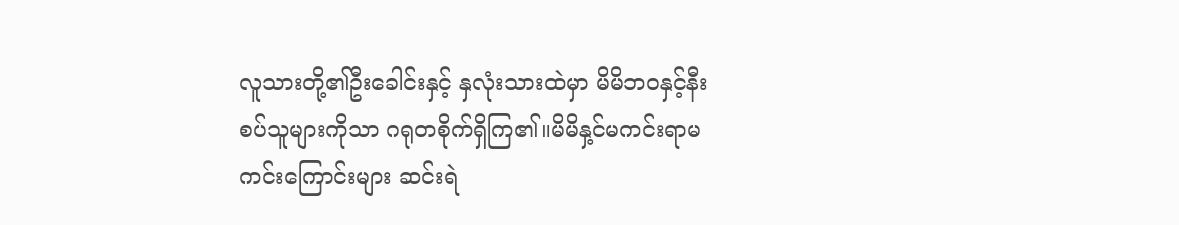လူသားတို့၏ဦးခေါင်းနှင့် နှလုံးသားထဲမှာ မိမိဘဝနှင့်နီးစပ်သူများကိုသာ ဂရုတစိုက်ရှိကြ၏။မိမိနှ့င်မကင်းရာမကင်းကြောင်းများ ဆင်းရဲ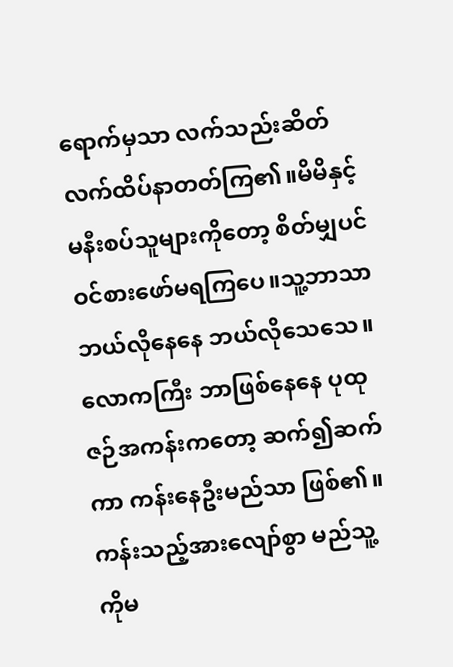ရောက်မှသာ လက်သည်းဆိတ်လက်ထိပ်နာတတ်ကြ၏။မိမိနှင့်မနီးစပ်သူများကိုတော့ စိတ်မျှပင် ဝင်စားဖော်မရကြပေ။သူ့ဘာသာ ဘယ်လိုနေနေ ဘယ်လိုသေသေ။လောကကြီး ဘာဖြစ်နေနေ ပုထုဇဉ်အကန်းကတော့ ဆက်၍ဆက်ကာ ကန်းနေဦးမည်သာ ဖြစ်၏။ကန်းသည့်အားလျော်စွာ မည်သူ့ကိုမ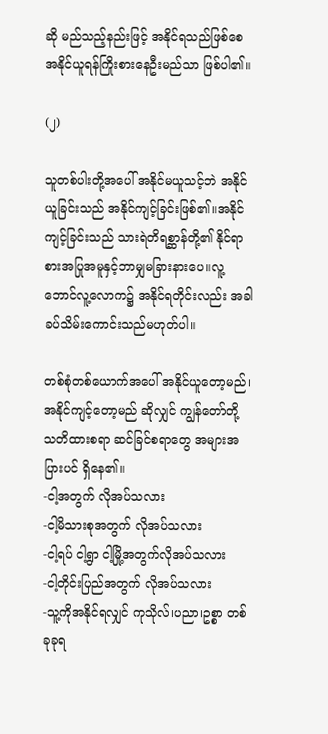ဆို မည်သည့်နည်းဖြင့် အနိုင်ရသည်ဖြစ်စေ အနိုင်ယူရန်ကြိုးစားနေဦးမည်သာ ဖြစ်ပါ၏။

(၂)

သူတစ်ပါးတို့အပေါ် အနိုင်မယူသင့်ဘဲ အနိုင်ယူခြင်းသည် အနိုင်ကျင့်ခြင်းဖြစ်၏။အနိုင်ကျင့်ခြင်းသည် သားရဲတိရစ္ဆာန်တို့၏ နိုင်ရာစားအပြုအမူနှင့်ဘာမျှမခြားနားပေ။လူ့ဘောင်လူ့လောက၌ အနိုင်ရတိုင်းလည်း အခါခပ်သိမ်းကောင်းသည်မဟုတ်ပါ။

တစ်စုံတစ်ယောက်အပေါ် အနိုင်ယူတော့မည်၊အနိုင်ကျင့်တော့မည် ဆိုလျှင် ကျွန်တော်တို့ သတိထားစရာ ဆင်ခြင်စရာတွေ အများအပြားပင် ရှိနေ၏။
-ငါ့အတွက် လိုအပ်သလား
-ငါ့မိသားစုအတွက် လိုအပ်သလား
-ငါ့ရပ် ငါ့ရွာ ငါ့မြို့အတွက်လိုအပ်သလား
-ငါ့တိုင်းပြည်အတွက် လိုအပ်သလား
-သူ့ကိုအနိုင်ရလျှင် ကုသိုလ်၊ပညာ၊ဥစ္စာ တစ်ခုခုရ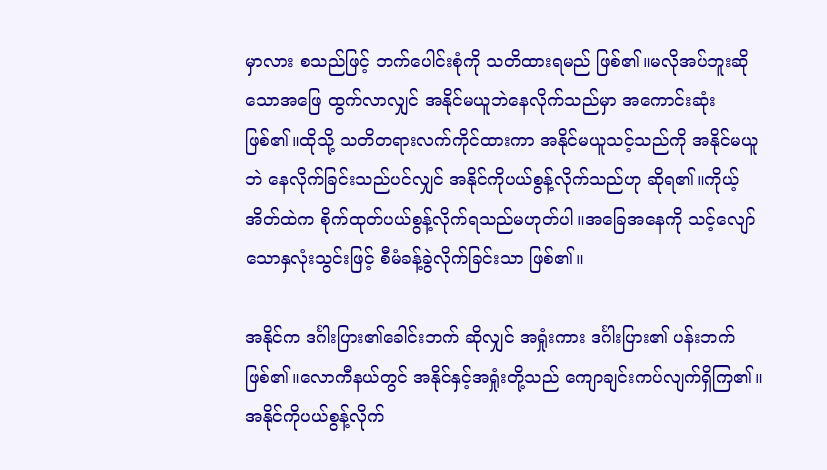မှာလား စသည်ဖြင့် ဘက်ပေါင်းစုံကို သတိထားရမည် ဖြစ်၏။မလိုအပ်ဘူးဆိုသောအဖြေ ထွက်လာလျှင် အနိုင်မယူဘဲနေလိုက်သည်မှာ အကောင်းဆုံး ဖြစ်၏။ထိုသို့ သတိတရားလက်ကိုင်ထားကာ အနိုင်မယူသင့်သည်ကို အနိုင်မယူဘဲ နေလိုက်ခြင်းသည်ပင်လျှင် အနိုင်ကိုပယ်စွန့်လိုက်သည်ဟု ဆိုရ၏။ကိုယ့်အိတ်ထဲက စိုက်ထုတ်ပယ်စွန့်လိုက်ရသည်မဟုတ်ပါ။အခြေအနေကို သင့်လျော်သောနှလုံးသွင်းဖြင့် စီမံခန့်ခွဲလိုက်ခြင်းသာ ဖြစ်၏။

အနိုင်က ဒင်္ဂါးပြား၏ခေါင်းဘက် ဆိုလျှင် အရှုံးကား ဒင်္ဂါးပြား၏ ပန်းဘက်ဖြစ်၏။လောကီနယ်တွင် အနိုင်နှင့်အရှုံးတို့သည် ကျောချင်းကပ်လျက်ရှိကြ၏။အနိုင်ကိုပယ်စွန့်လိုက်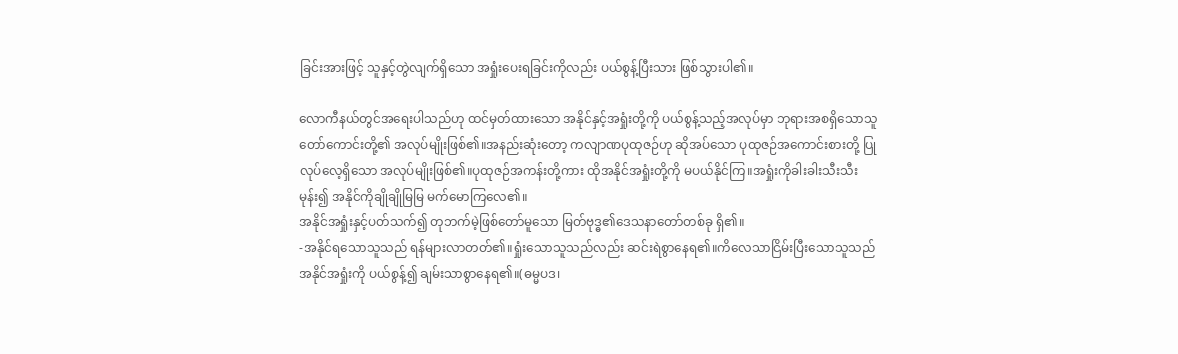ခြင်းအားဖြင့် သူနှင့်တွဲလျက်ရှိသော အရှုံးပေးရခြင်းကိုလည်း ပယ်စွန့်ပြီးသား ဖြစ်သွားပါ၏။

လောကီနယ်တွင်အရေးပါသည်ဟု ထင်မှတ်ထားသော အနိုင်နှင့်အရှုံးတို့ကို ပယ်စွန့်သည့်အလုပ်မှာ ဘုရားအစရှိသောသူတော်ကောင်းတို့၏ အလုပ်မျိုးဖြစ်၏။အနည်းဆုံးတော့ ကလျာဏပုထုဇဉ်ဟု ဆိုအပ်သော ပုထုဇဉ်အကောင်းစားတို့ ပြုလုပ်လေ့ရှိသော အလုပ်မျိုးဖြစ်၏။ပုထုဇဉ်အကန်းတို့ကား ထိုအနိုင်အရှုံးတို့ကို မပယ်နိုင်ကြ။အရှုံးကိုခါးခါးသီးသီးမုန်း၍ အနိုင်ကိုချိုချိုမြမြ မက်မောကြလေ၏။
အနိုင်အရှုံးနှင့်ပတ်သက်၍ တုဘက်မဲ့ဖြစ်တော်မူသော မြတ်ဗုဒ္ဓ၏ဒေသနာတော်တစ်ခု ရှိ၏။
-အနိုင်ရသောသူသည် ရန်များလာတတ်၏။ရှုံးသောသူသည်လည်း ဆင်းရဲစွာနေရ၏။ကိလေသာငြိမ်းပြီးသောသူသည် အနိုင်အရှုံးကို ပယ်စွန့်၍ ချမ်းသာစွာနေရ၏။(ဓမ္မပဒ၊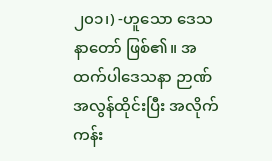၂၀၁၊) -ဟူသော ဒေသနာတော် ဖြစ်၏။ အထက်ပါဒေသနာ ဉာဏ်အလွန်ထိုင်းပြီး အလိုက်ကန်း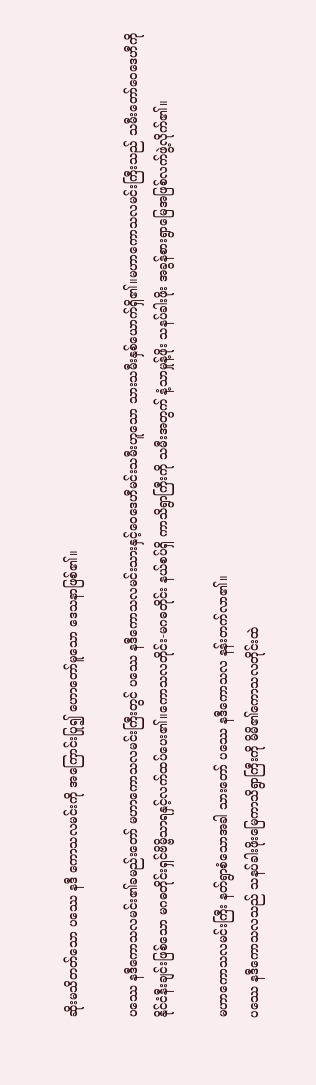ဆိုးမသိတတ်သော ပဿေ နဒီ ကောသလမင်းကို အကြောင်းပြု၍ ဟောတော်မူသော ဒေသနာဖြစ်၏။

ပဿေ နဒီကောသလမင်း၏ခမည်းတော် မဟာကောသလမင်းကြီးတွင် ပဿေ နဒီကောသလမင်းသားနှင့်ဝေဒေဟီမင်းသမီးဟူသော သားသမီးနှစ်ယောက်ရှိ၏။မဟာကောသလမင်းကြီးသည် သမီးတော်ဝေဒေဟီကို နိုင်ငံနီးချင်းဖြစ်သော မဂဓတိုင်းရှင်ဗိမ္ဗိသာရနှင့်လက်ထပ်ပေး၏။ကောသလတိုင်း-မဂဓတိုင်း နယ်စပ်ရှိ ကာသိရွာကြီးကို သမီးအတွက် နံ့သာမှုန့်ဖိုး သနပ်ခါးဖိုး အခွန်စားရွာမြေအဖြစ်လက်ဖွဲ့လိုက်၏။

မဟာကောသလမင်းကြီး နတ်ရွာစံသောအခါ သားတော် ပဿေ နဒီကောသလ နန်းတက်လာ၏။
ပဿေ နဒီကောသလသည် သနပ်ခါးဖိုးမြေကာသိရွာကြီးကို မိမိ၏ကောသလတိုင်းထဲ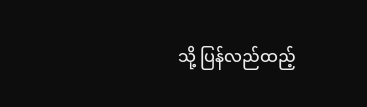သို့ ပြန်လည်ထည့်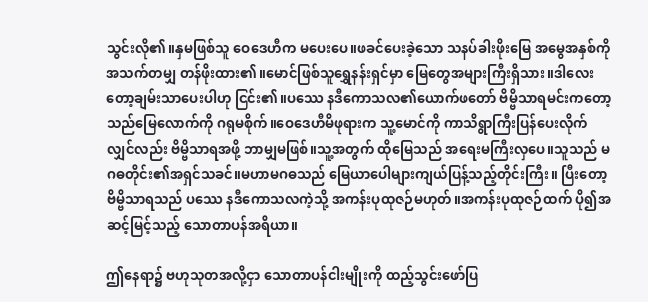သွင်းလို၏။နှမဖြစ်သူ ဝေဒေဟီက မပေးပေ။ဖခင်ပေးခဲ့သော သနပ်ခါးဖိုးမြေ အမွေအနှစ်ကို အသက်တမျှ တန်ဖိုးထား၏။မောင်ဖြစ်သူရွှေနန်းရှင်မှာ မြေတွေအများကြီးရှိသား။ဒါလေးတော့ချမ်းသာပေးပါဟု ငြင်း၏။ပဿေ နဒီကောသလ၏ယောက်ဖတော် ဗိမ္ဗိသာရမင်းကတော့ သည်မြေလောက်ကို ဂရုမစိုက်။ဝေဒေဟီမိဖုရားက သူ့မောင်ကို ကာသိရွာကြီးပြန်ပေးလိုက်လျှင်လည်း ဗိမ္ဗိသာရအဖို့ ဘာမျှမဖြစ်။သူ့အတွက် ထိုမြေသည် အရေးမကြီးလှပေ။သူသည် မဂဓတိုင်း၏အရှင်သခင်။မဟာမဂဓသည် မြေယာပေါများကျယ်ပြန့်သည့်တိုင်းကြီး။ ပြီးတော့ ဗိမ္ဗိသာရသည် ပဿေ နဒီကောသလကဲ့သို့ အကန်းပုထုဇဉ်မဟုတ်။အကန်းပုထုဇဉ်ထက် ပို၍အဆင့်မြင့်သည့် သောတာပန်အရိယာ။

ဤနေရာ၌ ဗဟုသုတအလို့ငှာ သောတာပန်ငါးမျိုးကို ထည့်သွင်းဖော်ပြ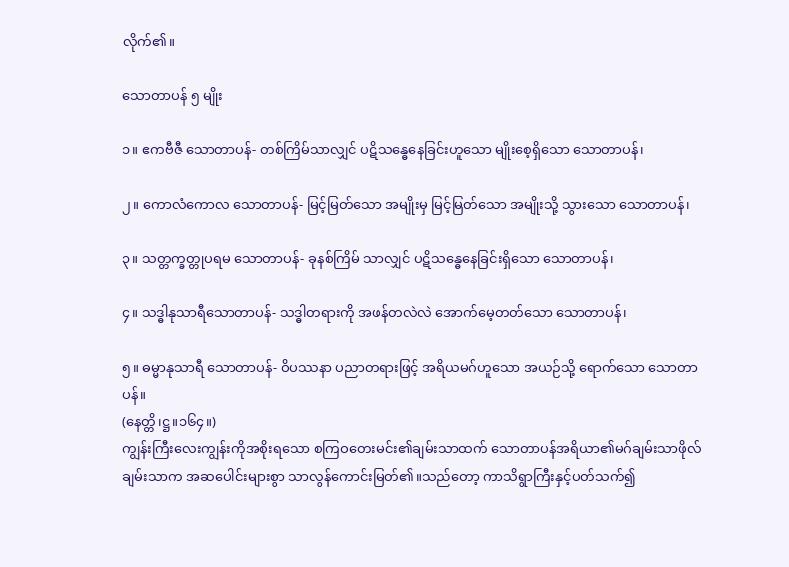လိုက်၏။

သောတာပန် ၅ မျိုး

၁။ ဧကဗီဇီ သောတာပန်- တစ်ကြိမ်သာလျှင် ပဋိသန္ဓေနေခြင်းဟူသော မျိုးစေ့ရှိသော သောတာပန်၊

၂။ ကောလံကောလ သောတာပန်- မြင့်မြတ်သော အမျိုးမှ မြင့်မြတ်သော အမျိုးသို့ သွားသော သောတာပန်၊

၃။ သတ္တက္ခတ္တုပရမ သောတာပန်- ခုနစ်ကြိမ် သာလျှင် ပဋိသန္ဓေနေခြင်းရှိသော သောတာပန်၊

၄။ သဒ္ဓါနုသာရီသောတာပန်- သဒ္ဓါတရားကို အဖန်တလဲလဲ အောက်မေ့တတ်သော သောတာပန်၊

၅။ ဓမ္မာနုသာရီ သောတာပန်- ဝိပဿနာ ပညာတရားဖြင့် အရိယမဂ်ဟူသော အယဉ်သို့ ရောက်သော သောတာပန်။
(နေတ္တိ၊ဋ္ဌ။၁၆၄။)
ကျွန်းကြီးလေးကျွန်းကိုအစိုးရသော စကြဝတေးမင်း၏ချမ်းသာထက် သောတာပန်အရိယာ၏မဂ်ချမ်းသာဖိုလ်ချမ်းသာက အဆပေါင်းများစွာ သာလွန်ကောင်းမြတ်၏။သည်တော့ ကာသိရွာကြီးနှင့်ပတ်သက်၍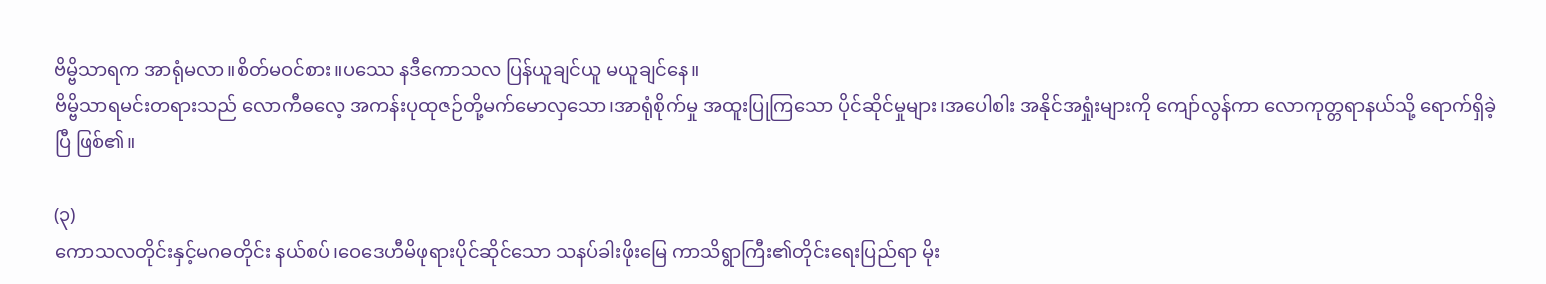ဗိမ္ဗိသာရက အာရုံမလာ။စိတ်မဝင်စား။ပဿေ နဒီကောသလ ပြန်ယူချင်ယူ မယူချင်နေ။
ဗိမ္ဗိသာရမင်းတရားသည် လောကီဓလေ့ အကန်းပုထုဇဉ်တို့မက်မောလှသော၊အာရုံစိုက်မှု အထူးပြုကြသော ပိုင်ဆိုင်မှုများ၊အပေါစါး အနိုင်အရှုံးများကို ကျော်လွန်ကာ လောကုတ္တရာနယ်သို့ ရောက်ရှိခဲ့ပြီ ဖြစ်၏။

(၃)
ကောသလတိုင်းနှင့်မဂဓတိုင်း နယ်စပ်၊ဝေဒေဟီမိဖုရားပိုင်ဆိုင်သော သနပ်ခါးဖိုးမြေ ကာသိရွာကြီး၏တိုင်းရေးပြည်ရာ မိုး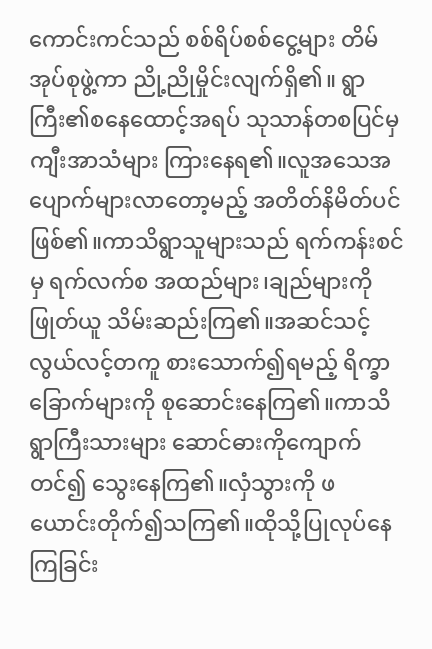ကောင်းကင်သည် စစ်ရိပ်စစ်ငွေ့များ တိမ်အုပ်စုဖွဲ့ကာ ညို့ညိုမှိုင်းလျက်ရှိ၏။ ရွာကြီး၏စနေထောင့်အရပ် သုသာန်တစပြင်မှ ကျီးအာသံများ ကြားနေရ၏။လူအသေအပျောက်များလာတော့မည့် အတိတ်နိမိတ်ပင်ဖြစ်၏။ကာသိရွာသူများသည် ရက်ကန်းစင်မှ ရက်လက်စ အထည်များ၊ချည်များကို ဖြုတ်ယူ သိမ်းဆည်းကြ၏။အဆင်သင့် လွယ်လင့်တကူ စားသောက်၍ရမည့် ရိက္ခာခြောက်များကို စုဆောင်းနေကြ၏။ကာသိရွာကြီးသားများ ဆောင်ဓားကိုကျောက်တင်၍ သွေးနေကြ၏။လှံသွားကို ဖ ယောင်းတိုက်၍သကြ၏။ထိုသို့ပြုလုပ်နေကြခြင်း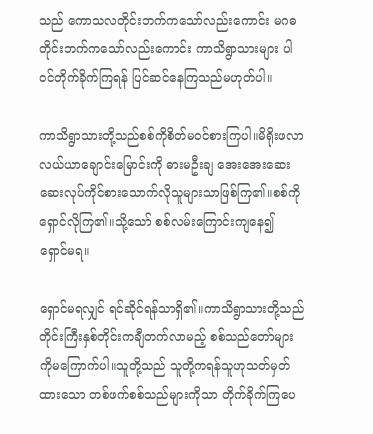သည် ကောသလတိုင်းဘက်ကသော်လည်းကောင်း မဂဓတိုင်းဘက်ကသော်လည်းကောင်း ကာသိရွာသားများ ပါဝင်တိုက်ခိုက်ကြရန် ပြင်ဆင်နေကြသည်မဟုတ်ပါ။

ကာသိရွာသားတို့သည်စစ်ကိုစိတ်မဝင်စားကြပါ။မိရိုးဖလာလယ်ယာချောင်းမြောင်းကို ဓားမဦးချ အေးအေးဆေးဆေးလုပ်ကိုင်စားသောက်လိုသူများသာဖြစ်ကြ၏။စစ်ကိုရှောင်လိုကြ၏။သို့သော် စစ်လမ်းကြောင်းကျနေ၍ ရှောင်မရ။

ရှောင်မရလျှင် ရင်ဆိုင်ရန်သာရှိ၏။ကာသိရွာသားတို့သည် တိုင်းကြီးနှစ်တိုင်းကချီတက်လာမည့် စစ်သည်တော်များကိုမကြောက်ပါ။သူတို့သည် သူတို့ကရန်သူဟုသတ်မှတ်ထားသော တစ်ဖက်စစ်သည်များကိုသာ တိုက်ခိုက်ကြပေ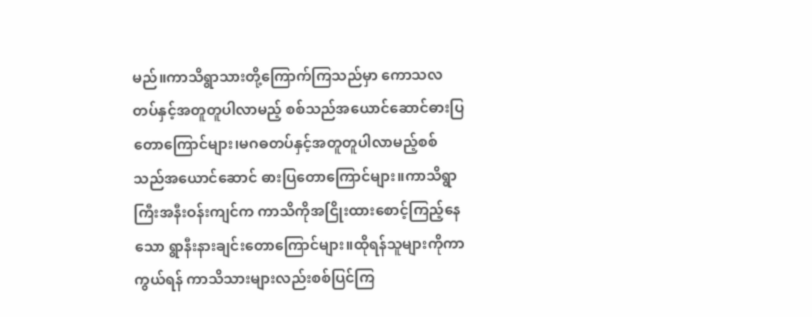မည်။ကာသိရွာသားတို့ကြောက်ကြသည်မှာ ကောသလတပ်နှင့်အတူတူပါလာမည့် စစ်သည်အယောင်ဆောင်ဓားပြတောကြောင်များ၊မဂဓတပ်နှင့်အတူတူပါလာမည့်စစ်သည်အယောင်ဆောင် ဓားပြတောကြောင်များ။ကာသိရွာကြီးအနီးဝန်းကျင်က ကာသိကိုအငြိုးထားစောင့်ကြည့်နေသော ရွာနီးနားချင်းတောကြောင်များ။ထိုရန်သူများကိုကာကွယ်ရန် ကာသိသားများလည်းစစ်ပြင်ကြ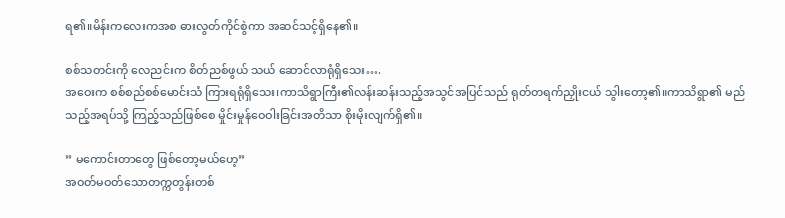ရ၏။မိန်းကလေးကအစ ဓားလွတ်ကိုင်စွဲကာ အဆင်သင့်ရှိနေ၏။

စစ်သတင်းကို လေညင်းက စိတ်ညစ်ဖွယ် သယ် ဆောင်လာရုံရှိသေး….
အဝေးက စစ်စည်စစ်မောင်းသံ ကြားရရုံရှိသေး၊ကာသိရွာကြီး၏လန်းဆန်းသည့်အသွင်အပြင်သည် ရုတ်တရက်ညှိုးငယ် သွါးတော့၏။ကာသိရွာ၏ မည်သည့်အရပ်သို့ ကြည့်သည်ဖြစ်စေ မှိုင်းမှုန်ဝေဝါးခြင်းအတိသာ စိုးမိုးလျက်ရှိ၏။

” မကောင်းတာတွေ ဖြစ်တော့မယ်ဟေ့”
အဝတ်မဝတ်သောတက္ကတွန်းတစ်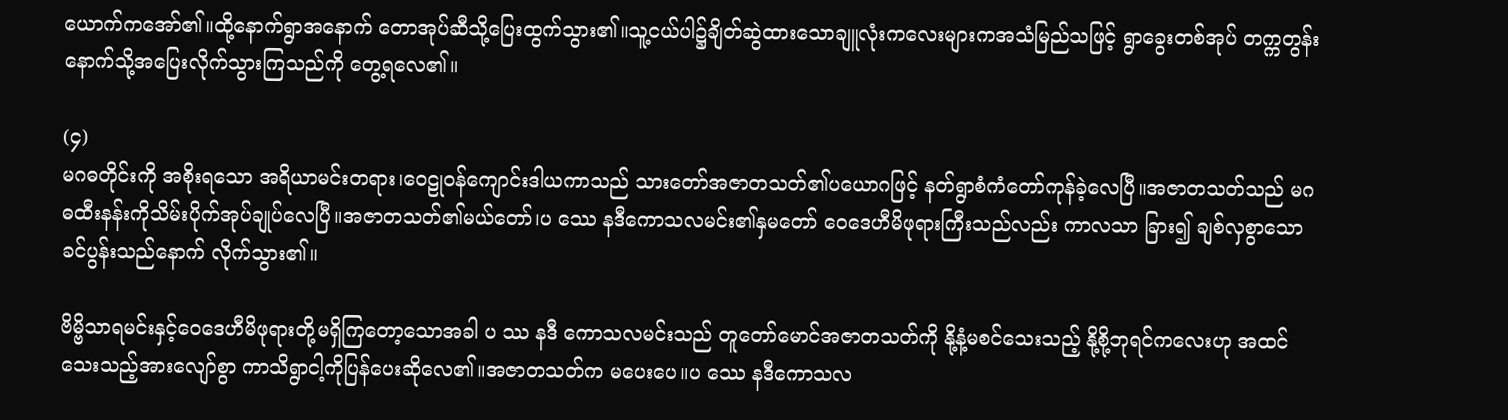ယောက်ကအော်၏။ထို့နောက်ရွာအနောက် တောအုပ်ဆီသို့ပြေးထွက်သွား၏။သူ့ငယ်ပါ၌ချိတ်ဆွဲထားသောချူလုံးကလေးများကအသံမြည်သဖြင့် ရွာခွေးတစ်အုပ် တက္ကတွန်းနောက်သို့အပြေးလိုက်သွားကြသည်ကို တွေ့ရလေ၏။

(၄)
မဂဓတိုင်းကို အစိုးရသော အရိယာမင်းတရား၊ဝေဠုဝန်ကျောင်းဒါယကာသည် သားတော်အဇာတသတ်၏ပယောဂဖြင့် နတ်ရွာစံကံတော်ကုန်ခဲ့လေပြီ။အဇာတသတ်သည် မဂဓထီးနန်းကိုသိမ်းပိုက်အုပ်ချုပ်လေပြီ။အဇာတသတ်၏မယ်တော်၊ပ ဿေ နဒီကောသလမင်း၏နှမတော် ဝေဒေဟီမိဖုရားကြီးသည်လည်း ကာလသာ ခြား၍ ချစ်လှစွာသော ခင်ပွန်းသည်နောက် လိုက်သွား၏။

ဗိမ္ဗိသာရမင်းနှင့်ဝေဒေဟီမိဖုရားတို့မရှိကြတော့သောအခါ ပ ဿ နဒီ ကောသလမင်းသည် တူတော်မောင်အဇာတသတ်ကို နို့နံ့မစင်သေးသည့် နို့စို့ဘုရင်ကလေးဟု အထင်သေးသည့်အားလျော်စွာ ကာသိရွာငါ့ကိုပြန်ပေးဆိုလေ၏။အဇာတသတ်က မပေးပေ။ပ ဿေ နဒီကောသလ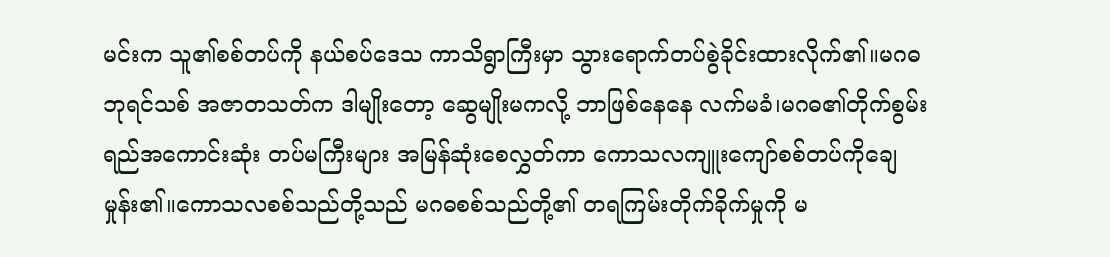မင်းက သူ၏စစ်တပ်ကို နယ်စပ်ဒေသ ကာသိရွာကြီးမှာ သွားရောက်တပ်စွဲခိုင်းထားလိုက်၏။မဂဓဘုရင်သစ် အဇာတသတ်က ဒါမျိုးတော့ ဆွေမျိုးမကလို့ ဘာဖြစ်နေနေ လက်မခံ၊မဂဓ၏တိုက်စွမ်းရည်အကောင်းဆုံး တပ်မကြီးများ အမြန်ဆုံးစေလွှတ်ကာ ကောသလကျူးကျော်စစ်တပ်ကိုချေမှုန်း၏။ကောသလစစ်သည်တို့သည် မဂဓစစ်သည်တို့၏ တရကြမ်းတိုက်ခိုက်မှုကို မ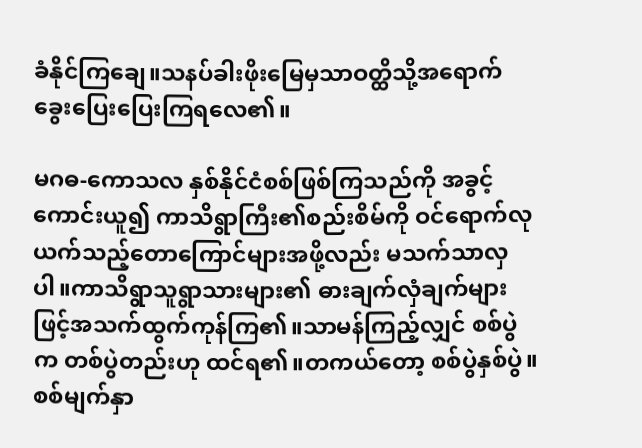ခံနိုင်ကြချေ။သနပ်ခါးဖိုးမြေမှသာဝတ္ထိသို့အရောက် ခွေးပြေးပြေးကြရလေ၏။

မဂဓ-ကောသလ နှစ်နိုင်ငံစစ်ဖြစ်ကြသည်ကို အခွင့်ကောင်းယူ၍ ကာသိရွာကြီး၏စည်းစိမ်ကို ဝင်ရောက်လုယက်သည့်တောကြောင်များအဖို့လည်း မသက်သာလှပါ။ကာသိရွာသူရွာသားများ၏ ဓားချက်လှံချက်များဖြင့်အသက်ထွက်ကုန်ကြ၏။သာမန်ကြည့်လျှင် စစ်ပွဲက တစ်ပွဲတည်းဟု ထင်ရ၏။တကယ်တော့ စစ်ပွဲနှစ်ပွဲ။စစ်မျက်နှာ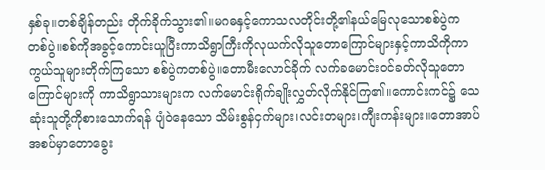နှစ်ခု။တစ်ချိန်တည်း တိုက်ခိုက်သွား၏။မဂဓနှင့်ကောသလတိုင်းတို့၏နယ်မြေလုသောစစ်ပွဲက တစ်ပွဲ။စစ်ကိုအခွင့်ကောင်းယူပြီးကာသိရွာကြီးကိုလုယက်လိုသူတောကြောင်များနှင့်ကာသိကိုကာကွယ်သူများတိုက်ကြသော စစ်ပွဲကတစ်ပွဲ။တောမီးလောင်ခိုက် လက်ခမောင်းဝင်ခတ်လိုသူတောကြောင်များကို ကာသိရွာသားများက လက်မောင်းရိုက်ချိုးလွှတ်လိုက်နိုင်ကြ၏။ကောင်းကင်၌ သေဆုံးသူတို့ကိုစားသောက်ရန် ပျံဝဲနေသော သိမ်းစွန်ငှက်များ၊လင်းတများ၊ကျီးကန်းများ။တောအာပ်အစပ်မှာတောခွေး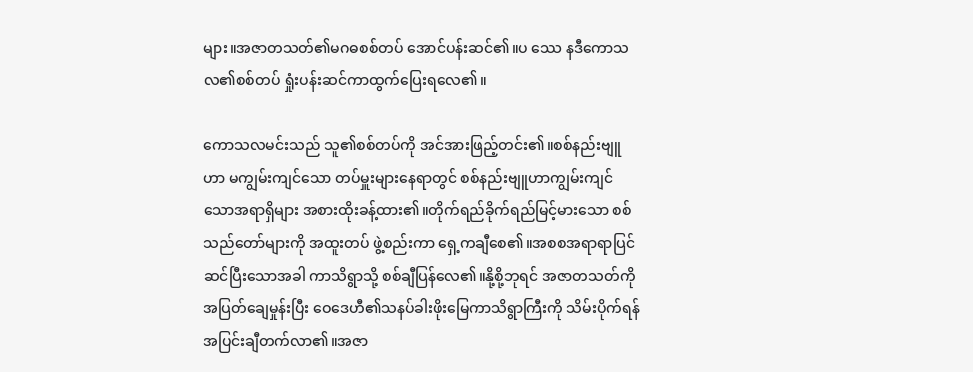များ။အဇာတသတ်၏မဂဓစစ်တပ် အောင်ပန်းဆင်၏။ပ ဿေ နဒီကောသလ၏စစ်တပ် ရှုံးပန်းဆင်ကာထွက်ပြေးရလေ၏။

ကောသလမင်းသည် သူ၏စစ်တပ်ကို အင်အားဖြည့်တင်း၏။စစ်နည်းဗျူဟာ မကျွမ်းကျင်သော တပ်မှူးများနေရာတွင် စစ်နည်းဗျူဟာကျွမ်းကျင်သောအရာရှိများ အစားထိုးခန့်ထား၏။တိုက်ရည်ခိုက်ရည်မြင့်မားသော စစ်သည်တော်များကို အထူးတပ် ဖွဲ့စည်းကာ ရှေ့ကချီစေ၏။အစစအရာရာပြင်ဆင်ပြီးသောအခါ ကာသိရွာသို့ စစ်ချီပြန်လေ၏။နို့စို့ဘုရင် အဇာတသတ်ကို အပြတ်ချေမှုန်းပြီး ဝေဒေဟီ၏သနပ်ခါးဖိုးမြေကာသိရွာကြီးကို သိမ်းပိုက်ရန် အပြင်းချီတက်လာ၏။အဇာ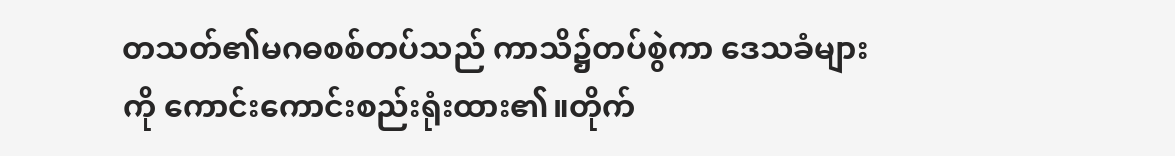တသတ်၏မဂဓစစ်တပ်သည် ကာသိ၌တပ်စွဲကာ ဒေသခံများကို ကောင်းကောင်းစည်းရုံးထား၏။တိုက်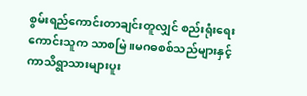စွမ်းရည်ကောင်းတာချင်းတူလျှင် စည်းရုံးရေးကောင်းသူက သာစမြဲ။မဂဓစစ်သည်များနှင့်ကာသိရွာသားများပူး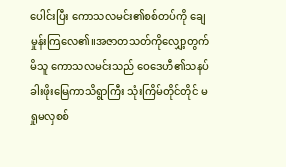ပေါင်းပြီး ကောသလမင်း၏စစ်တပ်ကို ချေမှုန်းကြလေ၏။အဇာတသတ်ကိုလျှော့တွက်မိသူ ကောသလမင်းသည် ဝေဒေဟီ၏သနပ်ခါးဖိုးမြေကာသိရွာကြီး သုံးကြိမ်တိုင်တိုင် မရှုမလှစစ်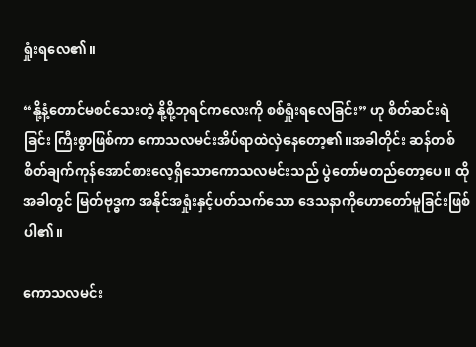ရှုံးရလေ၏။

“နို့နံ့တောင်မစင်သေးတဲ့ နို့စို့ဘုရင်ကလေးကို စစ်ရှုံးရလေခြင်း” ဟု စိတ်ဆင်းရဲခြင်း ကြီးစွာဖြစ်ကာ ကောသလမင်းအိပ်ရာထဲလှဲနေတော့၏။အခါတိုင်း ဆန်တစ်စိတ်ချက်ကုန်အောင်စားလေ့ရှိသောကောသလမင်းသည် ပွဲတော်မတည်တော့ပေ။ ထိုအခါတွင် မြတ်ဗုဒ္ဓက အနိုင်အရှုံးနှင့်ပတ်သက်သော ဒေသနာကိုဟောတော်မူခြင်းဖြစ်ပါ၏။

ကောသလမင်း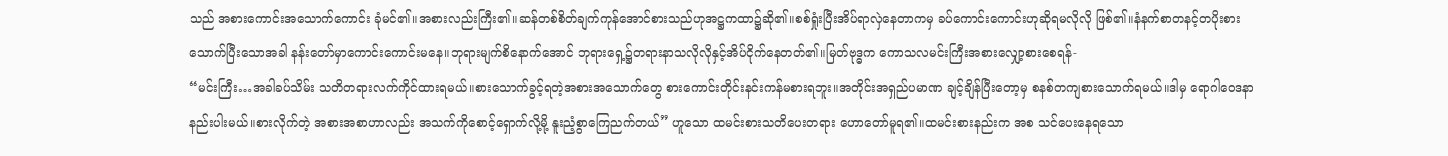သည် အစားကောင်းအသောက်ကောင်း ခုံမင်၏။အစားလည်းကြီး၏။ဆန်တစ်စိတ်ချက်ကုန်အောင်စားသည်ဟုအဋ္ဌကထာ၌ဆို၏။စစ်ရှုံးပြီးအိပ်ရာလှဲနေတာကမှ ခပ်ကောင်းကောင်းဟုဆိုရမလိုလို ဖြစ်၏။နံနက်စာတနင့်တပိုးစားသောက်ပြီးသောအခါ နန်းတော်မှာကောင်းကောင်းမနေ။ဘုရားမျက်စိနောက်အောင် ဘုရားရှေ့၌တရားနာသလိုလိုနှင့်အိပ်ငိုက်နေတတ်၏။မြတ်ဗုဒ္ဓက ကောသလမင်းကြီးအစားလျှော့စားစေရန်-
“မင်းကြီး…အခါခပ်သိမ်း သတိတရားလက်ကိုင်ထားရမယ်။စားသောက်ခွင့်ရတဲ့အစားအသောက်တွေ စားကောင်းတိုင်းနင်းကန်မစားရဘူး။အတိုင်းအရှည်ပမာဏ ချင့်ချိန်ပြီးတော့မှ စနစ်တကျစားသောက်ရမယ်။ဒါမှ ရောဂါဝေဒနာ နည်းပါးမယ်။စားလိုက်တဲ့ အစားအစာဟာလည်း အသက်ကိုစောင့်ရှောက်လို့မို့ နူးညံ့စွာကြေညက်တယ်” ဟူသော ထမင်းစားသတိပေးတရား ဟောတော်မူရ၏။ထမင်းစားနည်းက အစ သင်ပေးနေရသော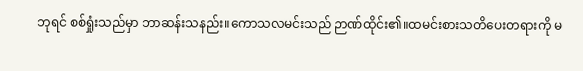ဘုရင် စစ်ရှုံးသည်မှာ ဘာဆန်းသနည်း။ကောသလမင်းသည် ဉာဏ်ထိုင်း၏။ထမင်းစားသတိပေးတရားကို မ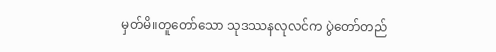မှတ်မိ။တူတော်သော သုဒဿနလုလင်က ပွဲတော်တည်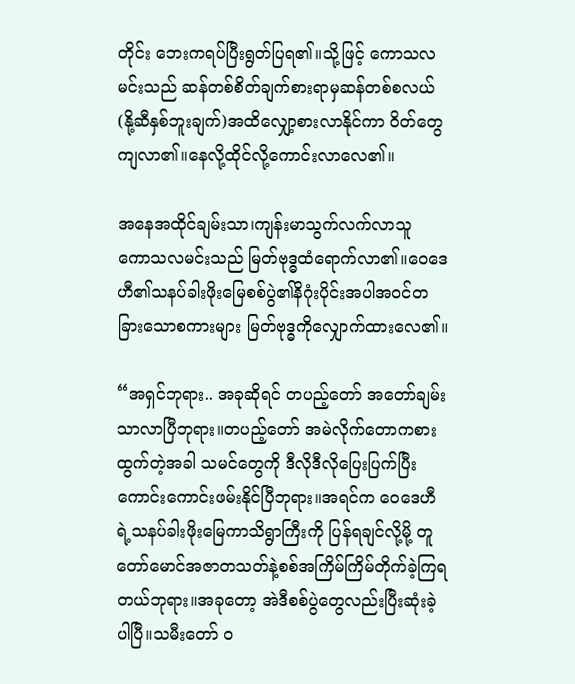တိုင်း ဘေးကရပ်ပြီးရွတ်ပြရ၏။သို့ဖြင့် ကောသလမင်းသည် ဆန်တစ်စိတ်ချက်စားရာမှဆန်တစ်စလယ်(နို့ဆီနှစ်ဘူးချက်)အထိလျှော့စားလာနိုင်ကာ ဝိတ်တွေကျလာ၏။နေလို့ထိုင်လို့ကောင်းလာလေ၏။

အနေအထိုင်ချမ်းသာ၊ကျန်းမာသွက်လက်လာသူ ကောသလမင်းသည် မြတ်ဗုဒ္ဓထံရောက်လာ၏။ဝေဒေဟီ၏သနပ်ခါးဖိုးမြေစစ်ပွဲ၏နိဂုံးပိုင်းအပါအဝင်တခြားသောစကားများ မြတ်ဗုဒ္ဓကိုလျှောက်ထားလေ၏။

“အရှင်ဘုရား.. အခုဆိုရင် တပည့်တော် အတော်ချမ်းသာလာပြီဘုရား။တပည့်တော် အမဲလိုက်တောကစားထွက်တဲ့အခါ သမင်တွေကို ဒီလိုဒီလိုပြေးပြက်ပြီး ကောင်းကောင်းဖမ်းနိုင်ပြီဘုရား။အရင်က ဝေဒေဟီရဲ့သနပ်ခါးဖိုးမြေကာသိရွာကြီးကို ပြန်ရချင်လို့မို့ တူတော်မောင်အဇာတသတ်နဲ့စစ်အကြိမ်ကြိမ်တိုက်ခဲ့ကြရတယ်ဘုရား။အခုတော့ အဲဒီစစ်ပွဲတွေလည်းပြီးဆုံးခဲ့ပါပြီ။သမီးတော် ဝ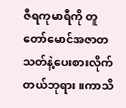ဇီရကုမာရီကို တူတော်မောင်အဇာတသတ်နဲ့ပေးစားလိုက်တယ်ဘုရား။ကာသိ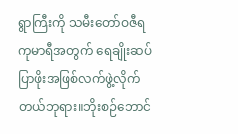ရွာကြီးကို သမီးတော်ဝဇီရကုမာရီအတွက် ရေချိုးဆပ်ပြာဖိုးအဖြစ်လက်ဖွဲ့လိုက်တယ်ဘုရား။ဘိုးစဉ်ဘောင်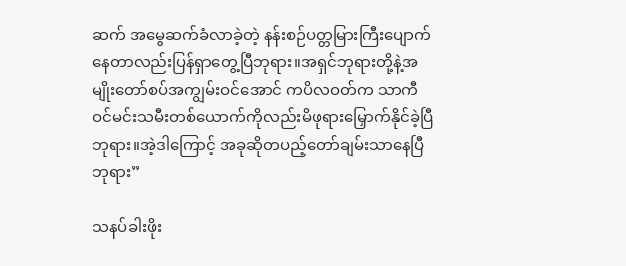ဆက် အမွေဆက်ခံလာခဲ့တဲ့ နန်းစဉ်ပတ္တမြားကြီးပျောက်နေတာလည်းပြန်ရှာတွေ့ပြီဘုရား။အရှင်ဘုရားတို့နဲ့အမျိုးတော်စပ်အကျွမ်းဝင်အောင် ကပိလဝတ်က သာကီဝင်မင်းသမီးတစ်ယောက်ကိုလည်းမိဖုရားမြှောက်နိုင်ခဲ့ပြီဘုရား။အဲ့ဒါကြောင့် အခုဆိုတပည့်တော်ချမ်းသာနေပြီဘုရား”

သနပ်ခါးဖိုး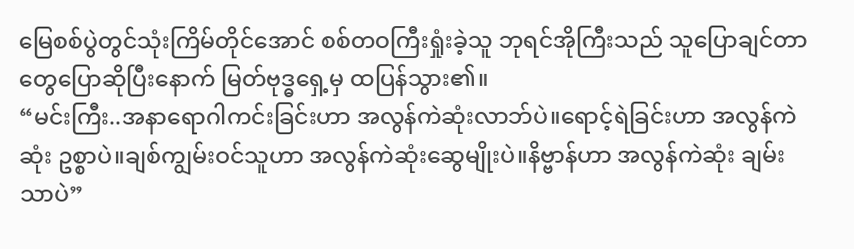မြေစစ်ပွဲတွင်သုံးကြိမ်တိုင်အောင် စစ်တဝကြီးရှုံးခဲ့သူ ဘုရင်အိုကြီးသည် သူပြောချင်တာတွေပြောဆိုပြီးနောက် မြတ်ဗုဒ္ဓရှေ့မှ ထပြန်သွား၏။
“မင်းကြီး..အနာရောဂါကင်းခြင်းဟာ အလွန်ကဲဆုံးလာဘ်ပဲ။ရောင့်ရဲခြင်းဟာ အလွန်ကဲဆုံး ဥစ္စာပဲ။ချစ်ကျွမ်းဝင်သူဟာ အလွန်ကဲဆုံးဆွေမျိုးပဲ။နိဗ္ဗာန်ဟာ အလွန်ကဲဆုံး ချမ်းသာပဲ”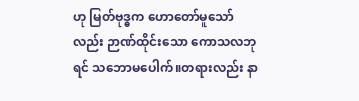ဟု မြတ်ဗုဒ္ဓက ဟောတော်မူသော်လည်း ဉာဏ်ထိုင်းသော ကောသလဘုရင် သဘောမပေါက်။တရားလည်း နာ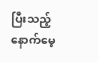ပြီးသည့်နောက်မေ့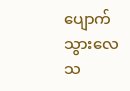ပျောက်သွားလေသ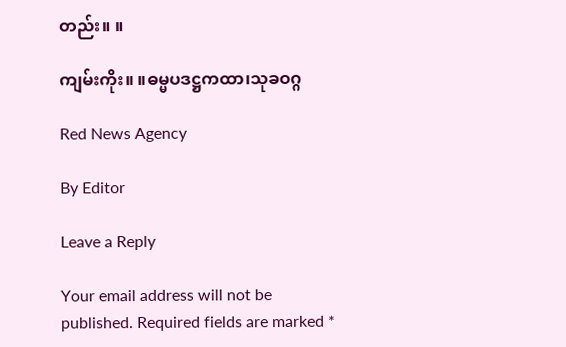တည်း။ ။

ကျမ်းကိုး။ ။ဓမ္မပဒဋ္ဌကထာ၊သုခဝဂ္ဂ

Red News Agency

By Editor

Leave a Reply

Your email address will not be published. Required fields are marked *